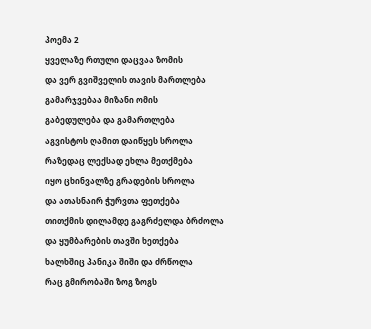პოემა 2
ყველაზე რთული დაცვაა ზომის
და ვერ გვიშველის თავის მართლება
გამარჯვებაა მიზანი ომის
გაბედულება და გამართლება
აგვისტოს ღამით დაიწყეს სროლა
რაზედაც ლექსად ეხლა მეთქმება
იყო ცხინვალზე გრადების სროლა
და ათასნაირ ჭურვთა ფეთქება
თითქმის დილამდე გაგრძელდა ბრძოლა
და ყუმბარების თავში ხეთქება
ხალხშიც პანიკა შიში და ძრწოლა
რაც გმირობაში ზოგ ზოგს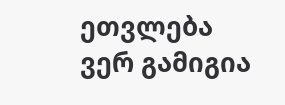ეთვლება
ვერ გამიგია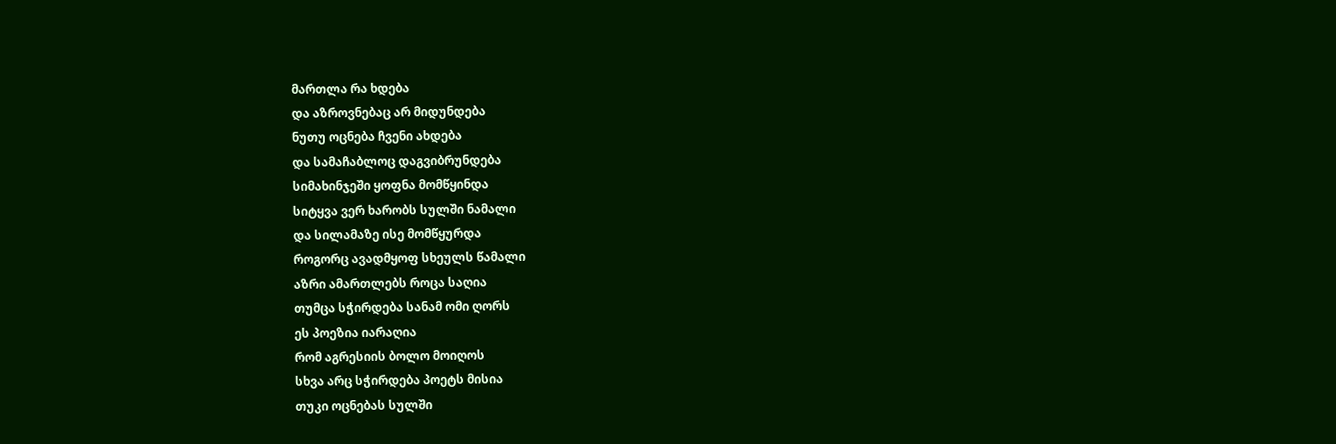მართლა რა ხდება
და აზროვნებაც არ მიდუნდება
ნუთუ ოცნება ჩვენი ახდება
და სამაჩაბლოც დაგვიბრუნდება
სიმახინჯეში ყოფნა მომწყინდა
სიტყვა ვერ ხარობს სულში ნამალი
და სილამაზე ისე მომწყურდა
როგორც ავადმყოფ სხეულს წამალი
აზრი ამართლებს როცა საღია
თუმცა სჭირდება სანამ ომი ღორს
ეს პოეზია იარაღია
რომ აგრესიის ბოლო მოიღოს
სხვა არც სჭირდება პოეტს მისია
თუკი ოცნებას სულში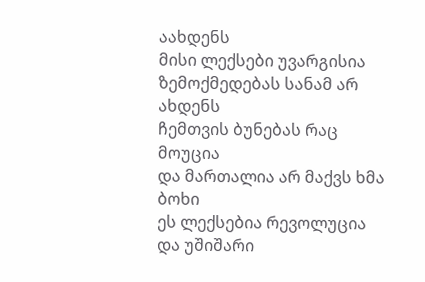აახდენს
მისი ლექსები უვარგისია
ზემოქმედებას სანამ არ ახდენს
ჩემთვის ბუნებას რაც მოუცია
და მართალია არ მაქვს ხმა ბოხი
ეს ლექსებია რევოლუცია
და უშიშარი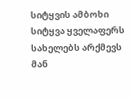სიტყვის ამბოხი
სიტყვა ყველაფერს სახელებს არქმევს
მან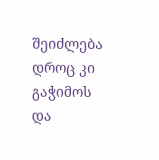შეიძლება დროც კი გაჭიმოს
და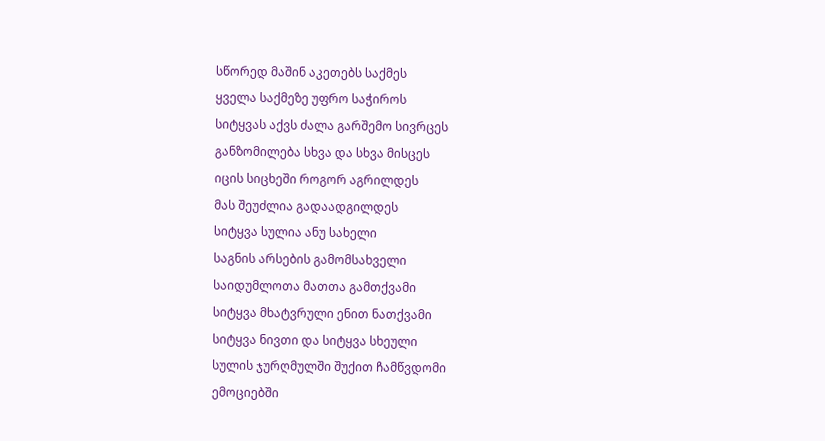სწორედ მაშინ აკეთებს საქმეს
ყველა საქმეზე უფრო საჭიროს
სიტყვას აქვს ძალა გარშემო სივრცეს
განზომილება სხვა და სხვა მისცეს
იცის სიცხეში როგორ აგრილდეს
მას შეუძლია გადაადგილდეს
სიტყვა სულია ანუ სახელი
საგნის არსების გამომსახველი
საიდუმლოთა მათთა გამთქვამი
სიტყვა მხატვრული ენით ნათქვამი
სიტყვა ნივთი და სიტყვა სხეული
სულის ჯურღმულში შუქით ჩამწვდომი
ემოციებში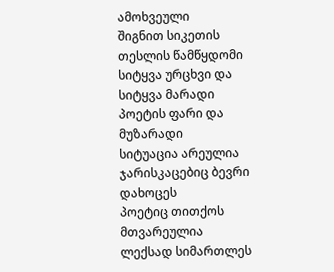ამოხვეული
შიგნით სიკეთის თესლის წამწყდომი
სიტყვა ურცხვი და სიტყვა მარადი
პოეტის ფარი და მუზარადი
სიტუაცია არეულია
ჯარისკაცებიც ბევრი დახოცეს
პოეტიც თითქოს მთვარეულია
ლექსად სიმართლეს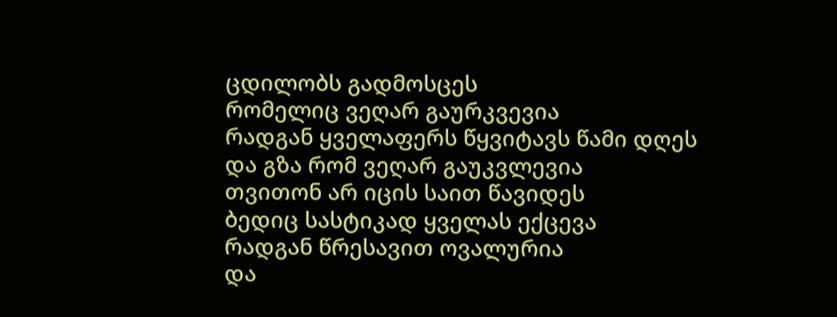ცდილობს გადმოსცეს
რომელიც ვეღარ გაურკვევია
რადგან ყველაფერს წყვიტავს წამი დღეს
და გზა რომ ვეღარ გაუკვლევია
თვითონ არ იცის საით წავიდეს
ბედიც სასტიკად ყველას ექცევა
რადგან წრესავით ოვალურია
და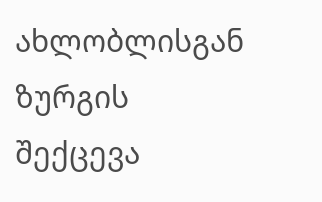ახლობლისგან ზურგის შექცევა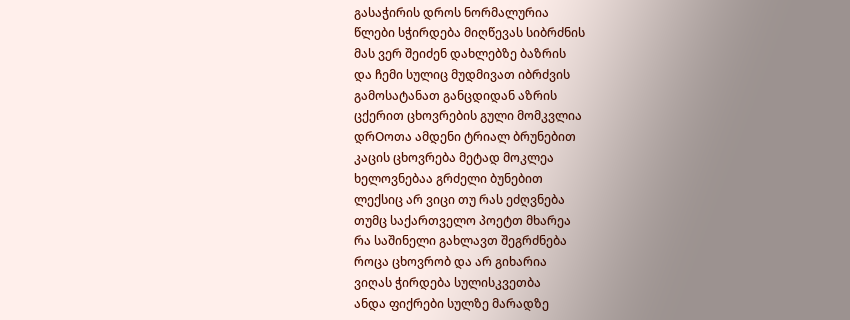გასაჭირის დროს ნორმალურია
წლები სჭირდება მიღწევას სიბრძნის
მას ვერ შეიძენ დახლებზე ბაზრის
და ჩემი სულიც მუდმივათ იბრძვის
გამოსატანათ განცდიდან აზრის
ცქერით ცხოვრების გული მომკვლია
დრOოთა ამდენი ტრიალ ბრუნებით
კაცის ცხოვრება მეტად მოკლეა
ხელოვნებაა გრძელი ბუნებით
ლექსიც არ ვიცი თუ რას ეძღვნება
თუმც საქართველო პოეტთ მხარეა
რა საშინელი გახლავთ შეგრძნება
როცა ცხოვრობ და არ გიხარია
ვიღას ჭირდება სულისკვეთბა
ანდა ფიქრები სულზე მარადზე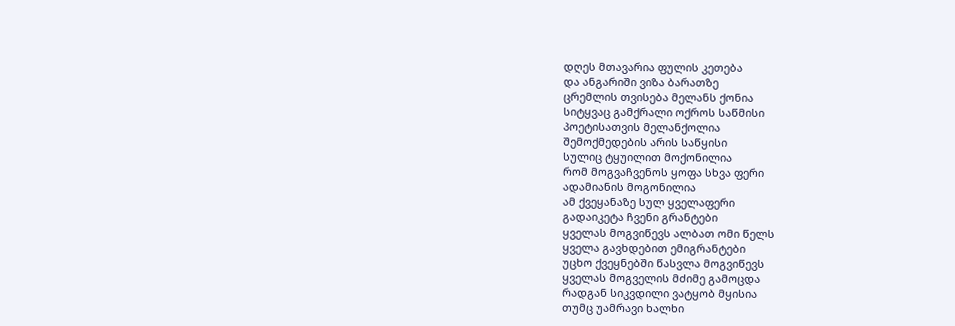დღეს მთავარია ფულის კეთება
და ანგარიში ვიზა ბარათზე
ცრემლის თვისება მელანს ქონია
სიტყვაც გამქრალი ოქროს საწმისი
პოეტისათვის მელანქოლია
შემოქმედების არის საწყისი
სულიც ტყუილით მოქონილია
რომ მოგვაჩვენოს ყოფა სხვა ფერი
ადამიანის მოგონილია
ამ ქვეყანაზე სულ ყველაფერი
გადაიკეტა ჩვენი გრანტები
ყველას მოგვიწევს ალბათ ომი წელს
ყველა გავხდებით ემიგრანტები
უცხო ქვეყნებში წასვლა მოგვიწევს
ყველას მოგველის მძიმე გამოცდა
რადგან სიკვდილი ვატყობ მყისია
თუმც უამრავი ხალხი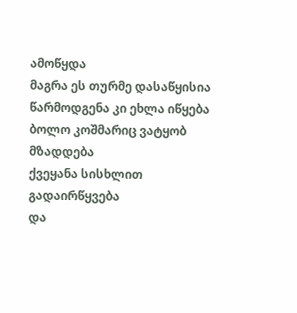ამოწყდა
მაგრა ეს თურმე დასაწყისია
წარმოდგენა კი ეხლა იწყება
ბოლო კოშმარიც ვატყობ მზადდება
ქვეყანა სისხლით გადაირწყვება
და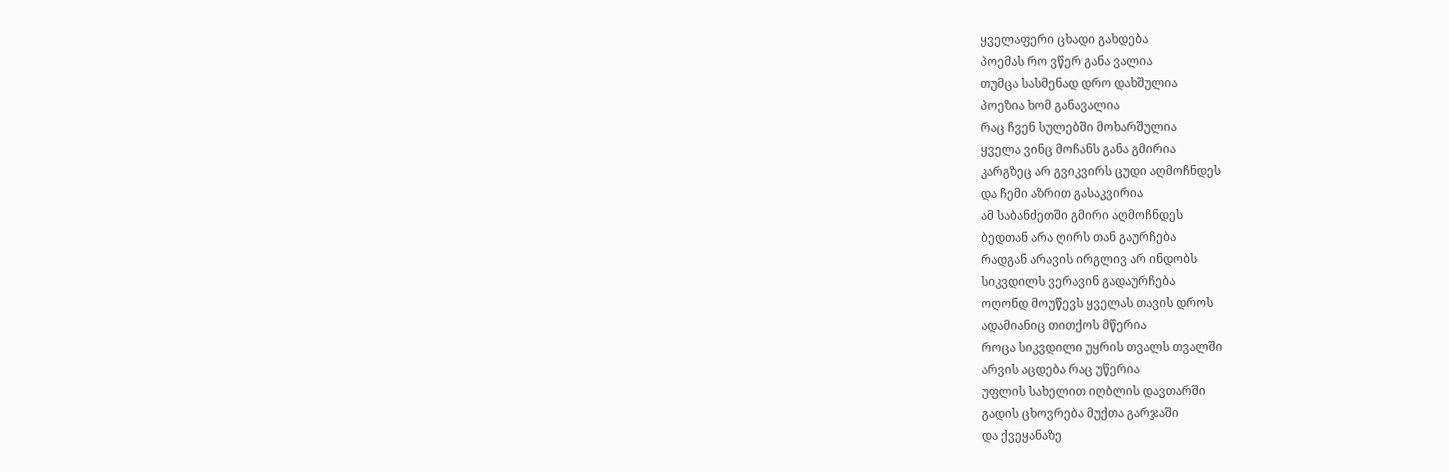ყველაფერი ცხადი გახდება
პოემას რო ვწერ განა ვალია
თუმცა სასმენად დრო დახშულია
პოეზია ხომ განავალია
რაც ჩვენ სულებში მოხარშულია
ყველა ვინც მოჩანს განა გმირია
კარგზეც არ გვიკვირს ცუდი აღმოჩნდეს
და ჩემი აზრით გასაკვირია
ამ საბანძეთში გმირი აღმოჩნდეს
ბედთან არა ღირს თან გაურჩება
რადგან არავის ირგლივ არ ინდობს
სიკვდილს ვერავინ გადაურჩება
ოღონდ მოუწევს ყველას თავის დროს
ადამიანიც თითქოს მწერია
როცა სიკვდილი უყრის თვალს თვალში
არვის აცდება რაც უწერია
უფლის სახელით იღბლის დავთარში
გადის ცხოვრება მუქთა გარჯაში
და ქვეყანაზე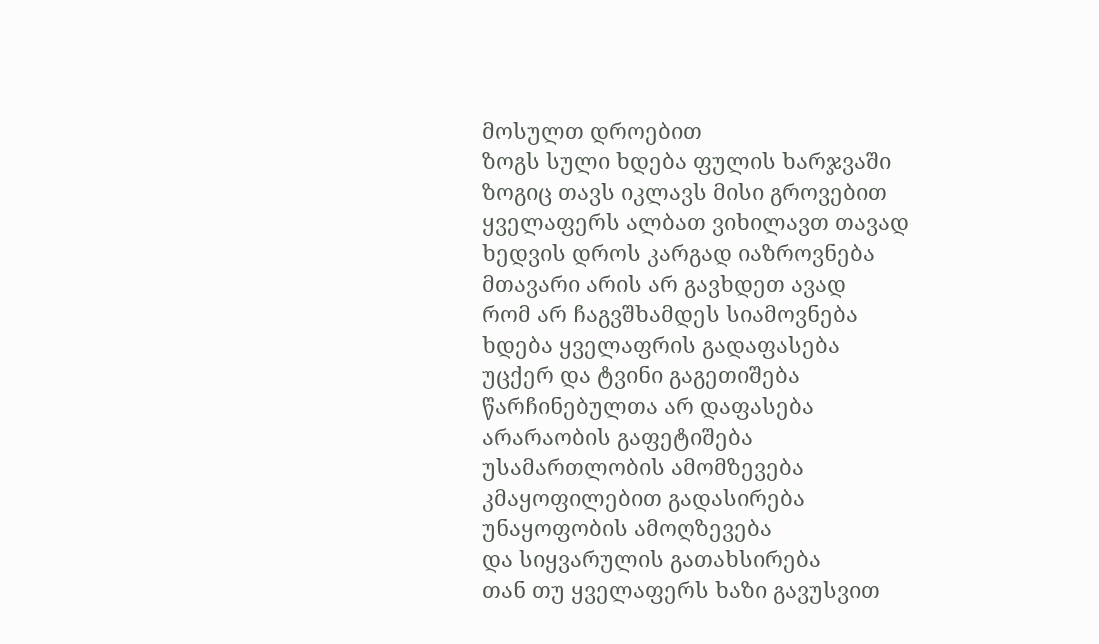მოსულთ დროებით
ზოგს სული ხდება ფულის ხარჯვაში
ზოგიც თავს იკლავს მისი გროვებით
ყველაფერს ალბათ ვიხილავთ თავად
ხედვის დროს კარგად იაზროვნება
მთავარი არის არ გავხდეთ ავად
რომ არ ჩაგვშხამდეს სიამოვნება
ხდება ყველაფრის გადაფასება
უცქერ და ტვინი გაგეთიშება
წარჩინებულთა არ დაფასება
არარაობის გაფეტიშება
უსამართლობის ამომზევება
კმაყოფილებით გადასირება
უნაყოფობის ამოღზევება
და სიყვარულის გათახსირება
თან თუ ყველაფერს ხაზი გავუსვით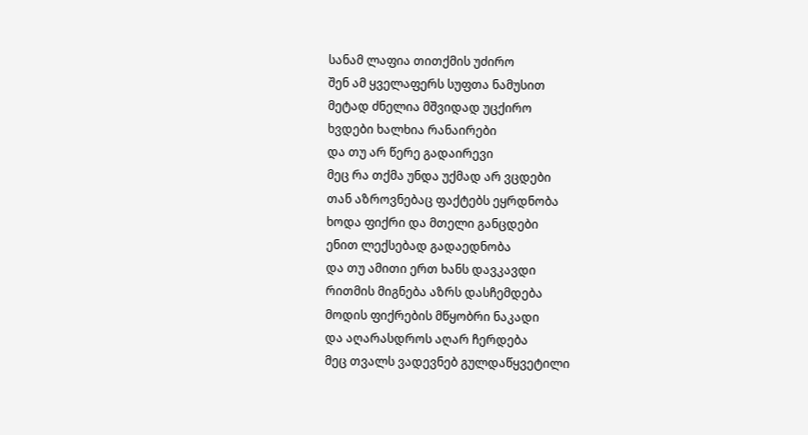სანამ ლაფია თითქმის უძირო
შენ ამ ყველაფერს სუფთა ნამუსით
მეტად ძნელია მშვიდად უცქირო
ხვდები ხალხია რანაირები
და თუ არ წერე გადაირევი
მეც რა თქმა უნდა უქმად არ ვცდები
თან აზროვნებაც ფაქტებს ეყრდნობა
ხოდა ფიქრი და მთელი განცდები
ენით ლექსებად გადაედნობა
და თუ ამითი ერთ ხანს დავკავდი
რითმის მიგნება აზრს დასჩემდება
მოდის ფიქრების მწყობრი ნაკადი
და აღარასდროს აღარ ჩერდება
მეც თვალს ვადევნებ გულდაწყვეტილი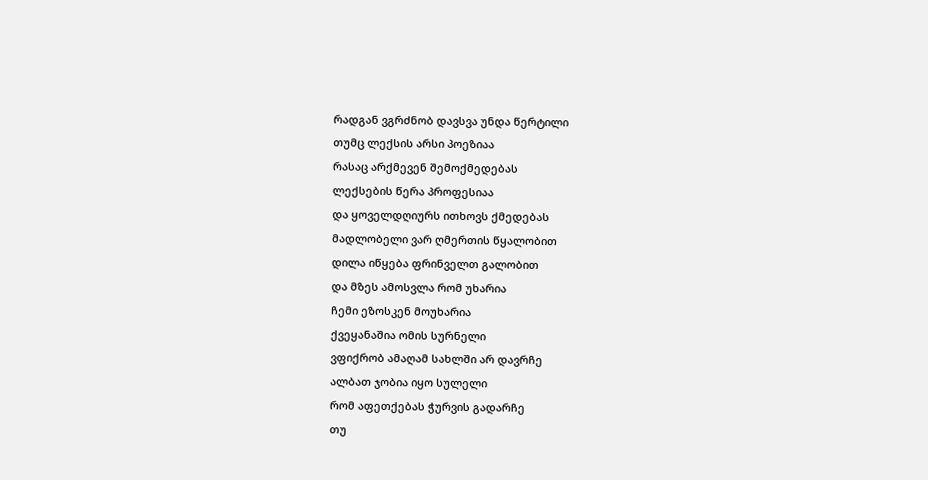რადგან ვგრძნობ დავსვა უნდა წერტილი
თუმც ლექსის არსი პოეზიაა
რასაც არქმევენ შემოქმედებას
ლექსების წერა პროფესიაა
და ყოველდღიურს ითხოვს ქმედებას
მადლობელი ვარ ღმერთის წყალობით
დილა იწყება ფრინველთ გალობით
და მზეს ამოსვლა რომ უხარია
ჩემი ეზოსკენ მოუხარია
ქვეყანაშია ომის სურნელი
ვფიქრობ ამაღამ სახლში არ დავრჩე
ალბათ ჯობია იყო სულელი
რომ აფეთქებას ჭურვის გადარჩე
თუ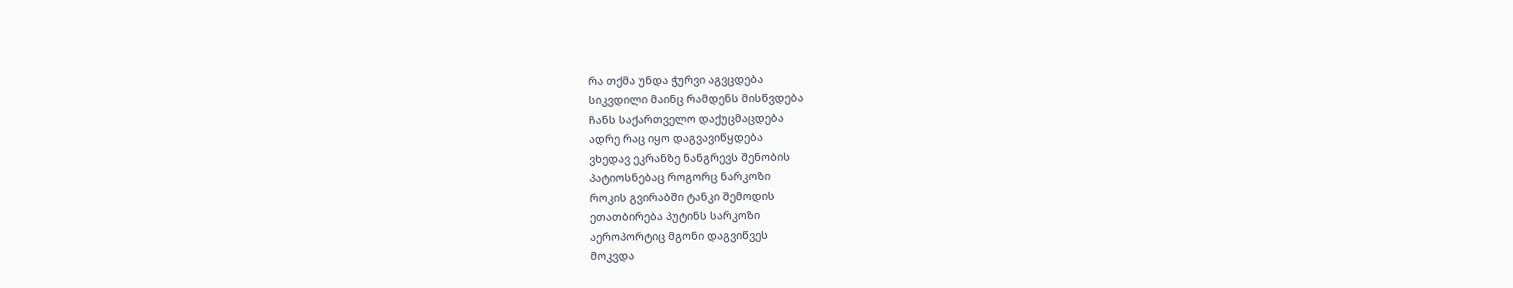რა თქმა უნდა ჭურვი აგვცდება
სიკვდილი მაინც რამდენს მისწვდება
ჩანს საქართველო დაქუცმაცდება
ადრე რაც იყო დაგვავიწყდება
ვხედავ ეკრანზე ნანგრევს შენობის
პატიოსნებაც როგორც ნარკოზი
როკის გვირაბში ტანკი შემოდის
ეთათბირება პუტინს სარკოზი
აეროპორტიც მგონი დაგვიწვეს
მოკვდა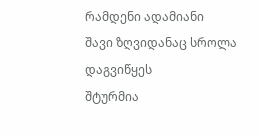რამდენი ადამიანი
შავი ზღვიდანაც სროლა დაგვიწყეს
შტურმია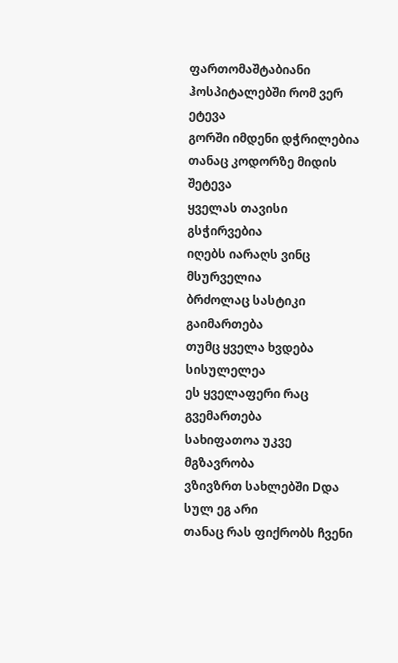ფართომაშტაბიანი
ჰოსპიტალებში რომ ვერ ეტევა
გორში იმდენი დჭრილებია
თანაც კოდორზე მიდის შეტევა
ყველას თავისი გსჭირვებია
იღებს იარაღს ვინც მსურველია
ბრძოლაც სასტიკი გაიმართება
თუმც ყველა ხვდება სისულელეა
ეს ყველაფერი რაც გვემართება
სახიფათოა უკვე მგზავრობა
ვზივზრთ სახლებში Dდა სულ ეგ არი
თანაც რას ფიქრობს ჩვენი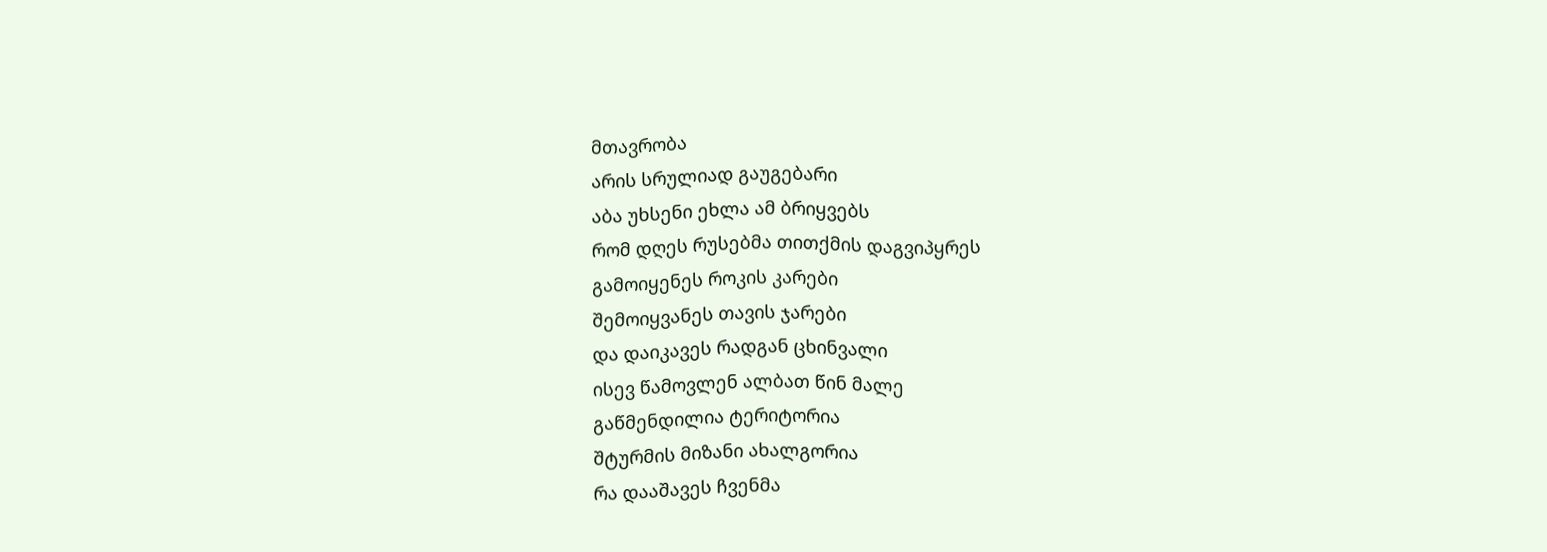მთავრობა
არის სრულიად გაუგებარი
აბა უხსენი ეხლა ამ ბრიყვებს
რომ დღეს რუსებმა თითქმის დაგვიპყრეს
გამოიყენეს როკის კარები
შემოიყვანეს თავის ჯარები
და დაიკავეს რადგან ცხინვალი
ისევ წამოვლენ ალბათ წინ მალე
გაწმენდილია ტერიტორია
შტურმის მიზანი ახალგორია
რა დააშავეს ჩვენმა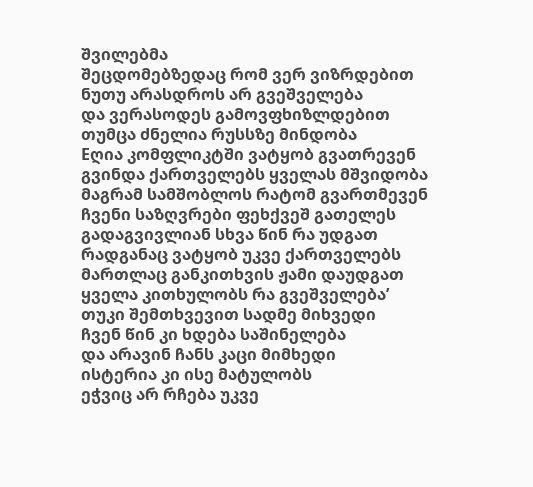შვილებმა
შეცდომებზედაც რომ ვერ ვიზრდებით
ნუთუ არასდროს არ გვეშველება
და ვერასოდეს გამოვფხიზლდებით
თუმცა ძნელია რუსსზე მინდობა
Eღია კომფლიკტში ვატყობ გვათრევენ
გვინდა ქართველებს ყველას მშვიდობა
მაგრამ სამშობლოს რატომ გვართმევენ
ჩვენი საზღვრები ფეხქვეშ გათელეს
გადაგვივლიან სხვა წინ რა უდგათ
რადგანაც ვატყობ უკვე ქართველებს
მართლაც განკითხვის ჟამი დაუდგათ
ყველა კითხულობს რა გვეშველება’
თუკი შემთხვევით სადმე მიხვედი
ჩვენ წინ კი ხდება საშინელება
და არავინ ჩანს კაცი მიმხედი
ისტერია კი ისე მატულობს
ეჭვიც არ რჩება უკვე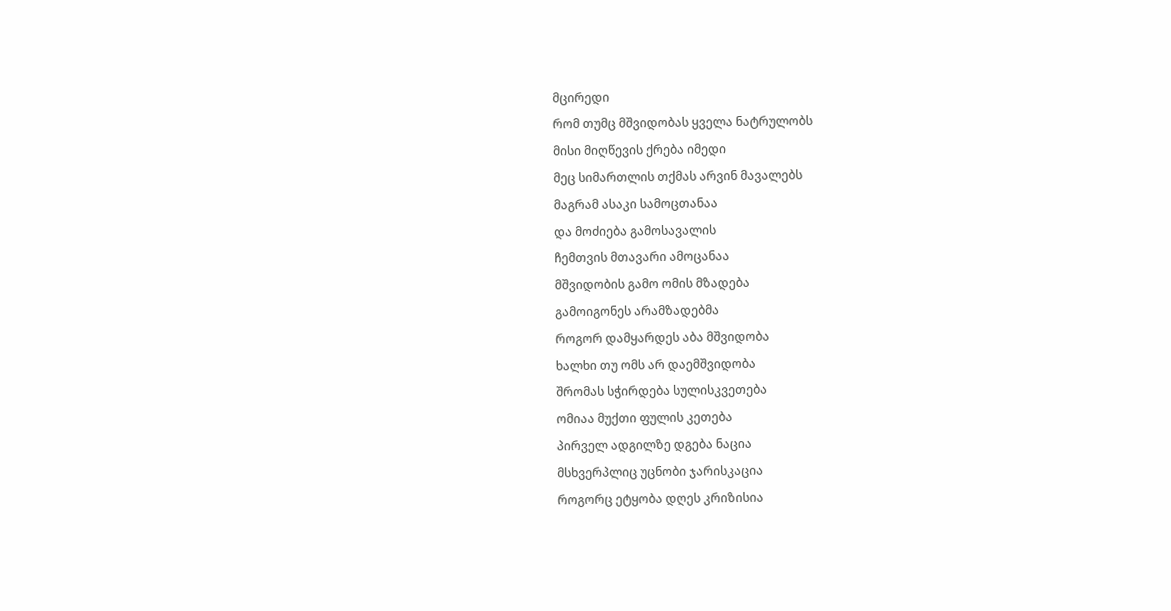მცირედი
რომ თუმც მშვიდობას ყველა ნატრულობს
მისი მიღწევის ქრება იმედი
მეც სიმართლის თქმას არვინ მავალებს
მაგრამ ასაკი სამოცთანაა
და მოძიება გამოსავალის
ჩემთვის მთავარი ამოცანაა
მშვიდობის გამო ომის მზადება
გამოიგონეს არამზადებმა
როგორ დამყარდეს აბა მშვიდობა
ხალხი თუ ომს არ დაემშვიდობა
შრომას სჭირდება სულისკვეთება
ომიაა მუქთი ფულის კეთება
პირველ ადგილზე დგება ნაცია
მსხვერპლიც უცნობი ჯარისკაცია
როგორც ეტყობა დღეს კრიზისია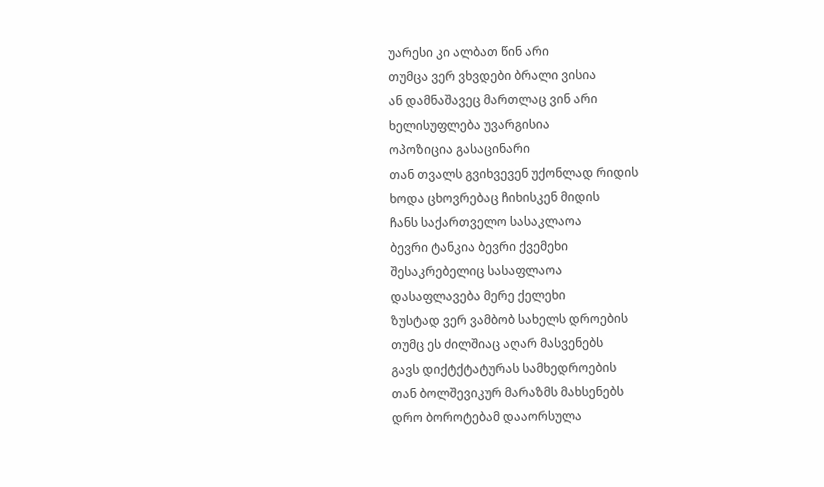უარესი კი ალბათ წინ არი
თუმცა ვერ ვხვდები ბრალი ვისია
ან დამნაშავეც მართლაც ვინ არი
ხელისუფლება უვარგისია
ოპოზიცია გასაცინარი
თან თვალს გვიხვევენ უქონლად რიდის
ხოდა ცხოვრებაც ჩიხისკენ მიდის
ჩანს საქართველო სასაკლაოა
ბევრი ტანკია ბევრი ქვემეხი
შესაკრებელიც სასაფლაოა
დასაფლავება მერე ქელეხი
ზუსტად ვერ ვამბობ სახელს დროების
თუმც ეს ძილშიაც აღარ მასვენებს
გავს დიქტქტატურას სამხედროების
თან ბოლშევიკურ მარაზმს მახსენებს
დრო ბოროტებამ დააორსულა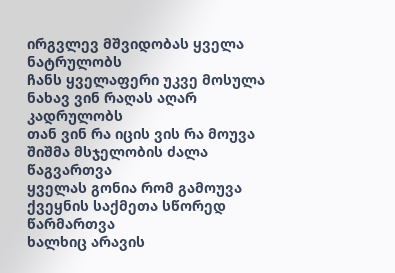ირგვლევ მშვიდობას ყველა ნატრულობს
ჩანს ყველაფერი უკვე მოსულა
ნახავ ვინ რაღას აღარ კადრულობს
თან ვინ რა იცის ვის რა მოუვა
შიშმა მსჯელობის ძალა წაგვართვა
ყველას გონია რომ გამოუვა
ქვეყნის საქმეთა სწორედ წარმართვა
ხალხიც არავის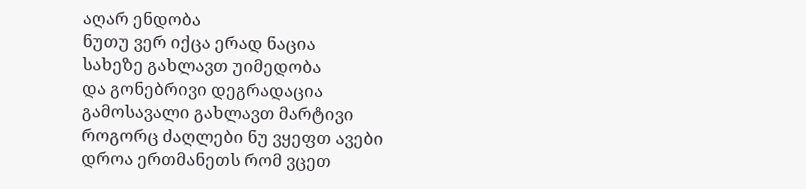აღარ ენდობა
ნუთუ ვერ იქცა ერად ნაცია
სახეზე გახლავთ უიმედობა
და გონებრივი დეგრადაცია
გამოსავალი გახლავთ მარტივი
როგორც ძაღლები ნუ ვყეფთ ავები
დროა ერთმანეთს რომ ვცეთ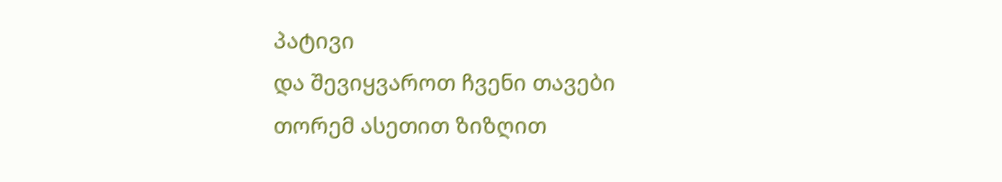პატივი
და შევიყვაროთ ჩვენი თავები
თორემ ასეთით ზიზღით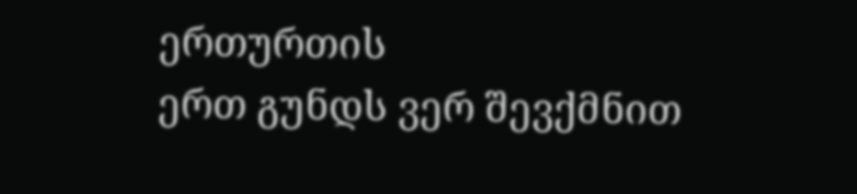ერთურთის
ერთ გუნდს ვერ შევქმნით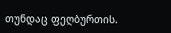თუნდაც ფეღბურთის.